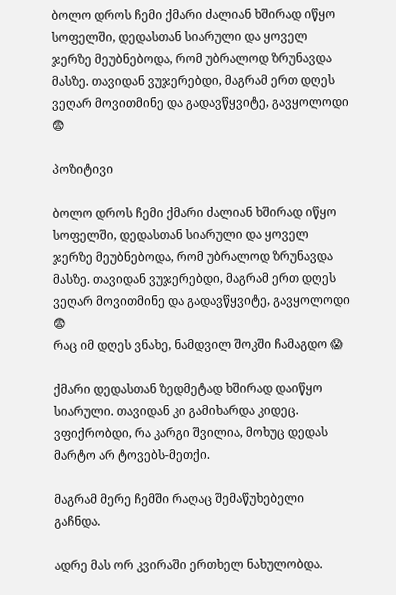ბოლო დროს ჩემი ქმარი ძალიან ხშირად იწყო სოფელში, დედასთან სიარული და ყოველ ჯერზე მეუბნებოდა, რომ უბრალოდ ზრუნავდა მასზე. თავიდან ვუჯერებდი, მაგრამ ერთ დღეს ვეღარ მოვითმინე და გადავწყვიტე, გავყოლოდი 😨

პოზიტივი

ბოლო დროს ჩემი ქმარი ძალიან ხშირად იწყო სოფელში, დედასთან სიარული და ყოველ ჯერზე მეუბნებოდა, რომ უბრალოდ ზრუნავდა მასზე. თავიდან ვუჯერებდი, მაგრამ ერთ დღეს ვეღარ მოვითმინე და გადავწყვიტე, გავყოლოდი 😨
რაც იმ დღეს ვნახე, ნამდვილ შოკში ჩამაგდო 😱

ქმარი დედასთან ზედმეტად ხშირად დაიწყო სიარული. თავიდან კი გამიხარდა კიდეც. ვფიქრობდი, რა კარგი შვილია, მოხუც დედას მარტო არ ტოვებს-მეთქი.

მაგრამ მერე ჩემში რაღაც შემაწუხებელი გაჩნდა.

ადრე მას ორ კვირაში ერთხელ ნახულობდა.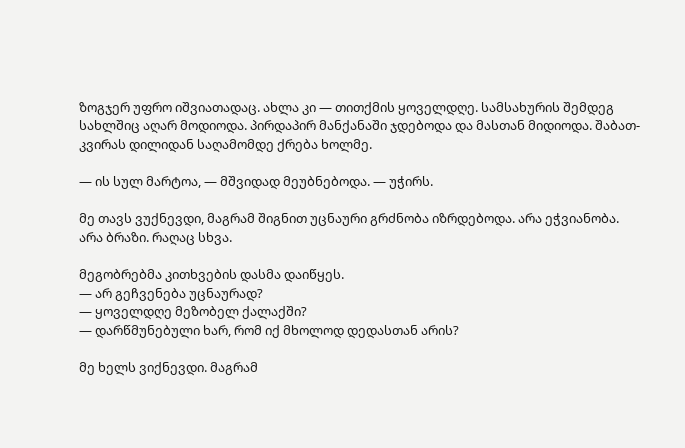ზოგჯერ უფრო იშვიათადაც. ახლა კი — თითქმის ყოველდღე. სამსახურის შემდეგ სახლშიც აღარ მოდიოდა. პირდაპირ მანქანაში ჯდებოდა და მასთან მიდიოდა. შაბათ-კვირას დილიდან საღამომდე ქრება ხოლმე.

— ის სულ მარტოა, — მშვიდად მეუბნებოდა. — უჭირს.

მე თავს ვუქნევდი, მაგრამ შიგნით უცნაური გრძნობა იზრდებოდა. არა ეჭვიანობა. არა ბრაზი. რაღაც სხვა.

მეგობრებმა კითხვების დასმა დაიწყეს.
— არ გეჩვენება უცნაურად?
— ყოველდღე მეზობელ ქალაქში?
— დარწმუნებული ხარ, რომ იქ მხოლოდ დედასთან არის?

მე ხელს ვიქნევდი. მაგრამ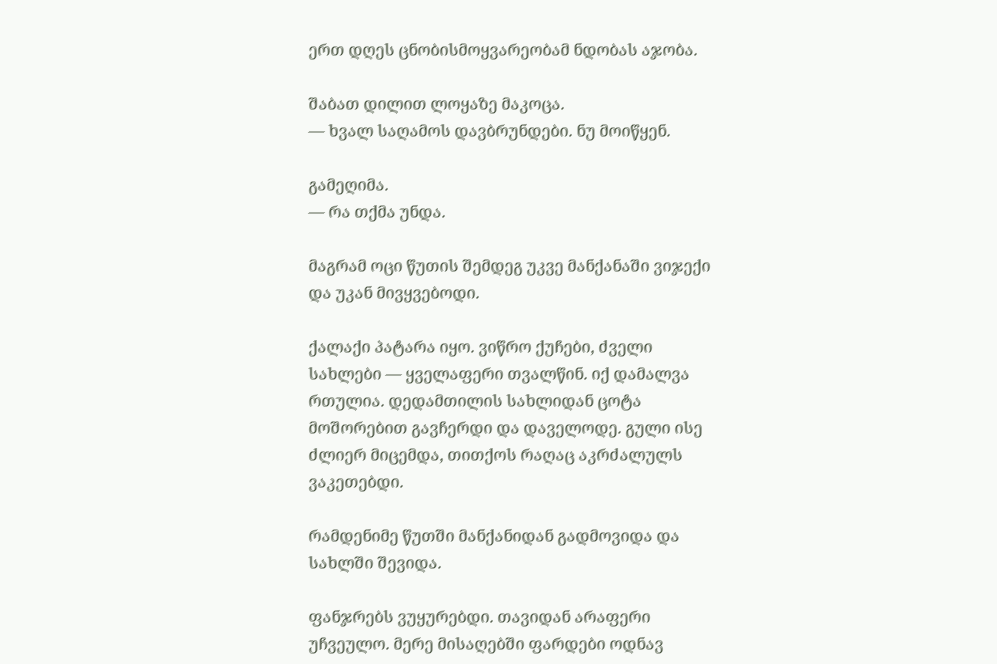ერთ დღეს ცნობისმოყვარეობამ ნდობას აჯობა.

შაბათ დილით ლოყაზე მაკოცა.
— ხვალ საღამოს დავბრუნდები. ნუ მოიწყენ.

გამეღიმა.
— რა თქმა უნდა.

მაგრამ ოცი წუთის შემდეგ უკვე მანქანაში ვიჯექი და უკან მივყვებოდი.

ქალაქი პატარა იყო. ვიწრო ქუჩები, ძველი სახლები — ყველაფერი თვალწინ. იქ დამალვა რთულია. დედამთილის სახლიდან ცოტა მოშორებით გავჩერდი და დაველოდე. გული ისე ძლიერ მიცემდა, თითქოს რაღაც აკრძალულს ვაკეთებდი.

რამდენიმე წუთში მანქანიდან გადმოვიდა და სახლში შევიდა.

ფანჯრებს ვუყურებდი. თავიდან არაფერი უჩვეულო. მერე მისაღებში ფარდები ოდნავ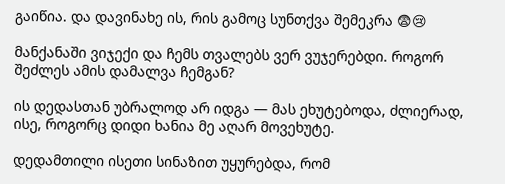გაიწია. და დავინახე ის, რის გამოც სუნთქვა შემეკრა 😨😢

მანქანაში ვიჯექი და ჩემს თვალებს ვერ ვუჯერებდი. როგორ შეძლეს ამის დამალვა ჩემგან?

ის დედასთან უბრალოდ არ იდგა — მას ეხუტებოდა, ძლიერად, ისე, როგორც დიდი ხანია მე აღარ მოვეხუტე.

დედამთილი ისეთი სინაზით უყურებდა, რომ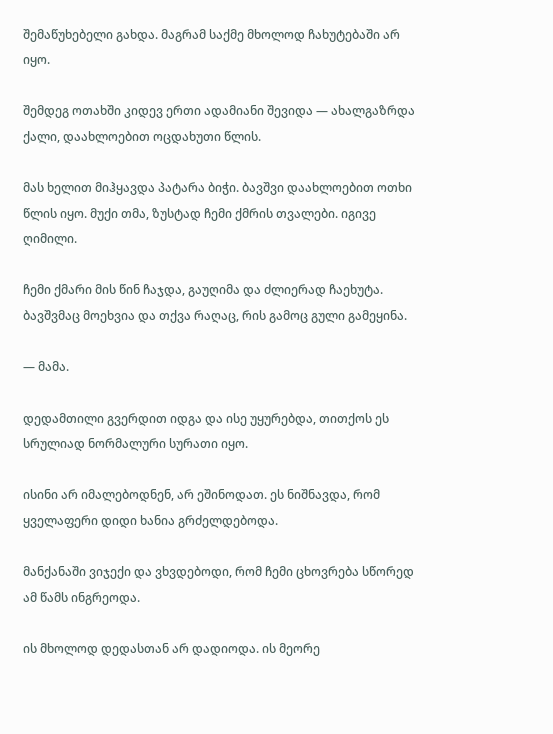შემაწუხებელი გახდა. მაგრამ საქმე მხოლოდ ჩახუტებაში არ იყო.

შემდეგ ოთახში კიდევ ერთი ადამიანი შევიდა — ახალგაზრდა ქალი, დაახლოებით ოცდახუთი წლის.

მას ხელით მიჰყავდა პატარა ბიჭი. ბავშვი დაახლოებით ოთხი წლის იყო. მუქი თმა, ზუსტად ჩემი ქმრის თვალები. იგივე ღიმილი.

ჩემი ქმარი მის წინ ჩაჯდა, გაუღიმა და ძლიერად ჩაეხუტა. ბავშვმაც მოეხვია და თქვა რაღაც, რის გამოც გული გამეყინა.

— მამა.

დედამთილი გვერდით იდგა და ისე უყურებდა, თითქოს ეს სრულიად ნორმალური სურათი იყო.

ისინი არ იმალებოდნენ, არ ეშინოდათ. ეს ნიშნავდა, რომ ყველაფერი დიდი ხანია გრძელდებოდა.

მანქანაში ვიჯექი და ვხვდებოდი, რომ ჩემი ცხოვრება სწორედ ამ წამს ინგრეოდა.

ის მხოლოდ დედასთან არ დადიოდა. ის მეორე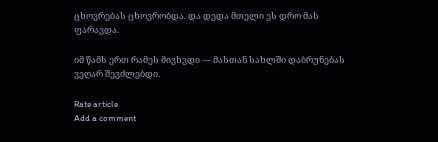ცხოვრებას ცხოვრობდა. და დედა მთელი ეს დრო მას ფარავდა.

იმ წამს ერთ რამეს მივხვდი — მასთან სახლში დაბრუნებას ვეღარ შევძლებდი.

Rate article
Add a comment